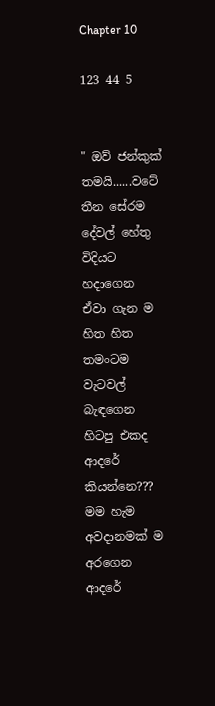Chapter 10

123 44 5


" ඔව් ජන්කුක් තමයි......වටේ තීන සේරම දේවල් හේතු විදියට හදාගෙන  ඒවා ගැන ම හිත හිත තමංටම වැටවල් බැඳගෙන හිටපු එකද ආදරේ කියන්නෙ??? මම හැම අවදානමක් ම අරගෙන ආදරේ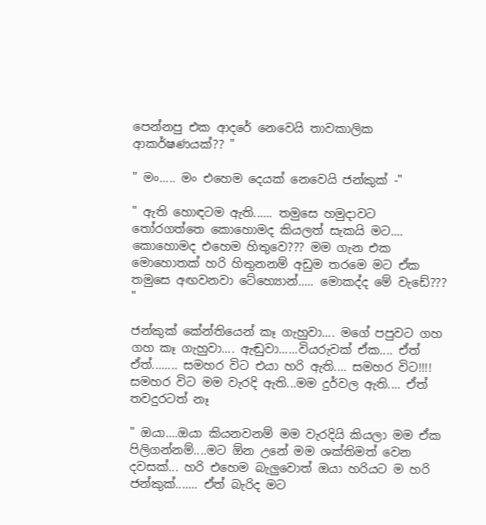පෙන්නපු එක ආදරේ නෙවෙයි තාවකාලික ආකර්ෂණයක්?? "

" මං..... මං එහෙම දෙයක් නෙවෙයි ජන්කුක් -"

" ඇති හොඳටම ඇති...... තමුසෙ හමුදාවට තෝරගත්තෙ කොහොමද කියලත් සැකයි මට.... කොහොමද එහෙම හිතුවෙ??? මම ගැන එක මොහොතක් හරි හිතුනනම් අඩුම තරමෙ මට ඒක තමුසෙ අඟවනවා ටේහ්‍යොන්..... මොකද්ද මේ වැඩේ??? "

ජන්කුක් කේන්තියෙන් කෑ ගැහුවා.... මගේ පපුවට ගහ ගහ කෑ ගැහුවා.... ඇඬුවා......වියරුවක් ඒක.... ඒත් ඒත්........ සමහර විට එයා හරි ඇති.... සමහර විට!!!! සමහර විට මම වැරදි ඇති...මම දුර්වල ඇති.... ඒත් තවදුරටත් නෑ

" ඔයා....ඔයා කියනවනම් මම වැරදියි කියලා මම ඒක පිලිගන්නම්....මට ඕන උනේ මම ශක්තිමත් වෙන දවසක්... හරි එහෙම බැලුවොත් ඔයා හරියට ම හරි ජන්කුක්....... ඒත් බැරිද මට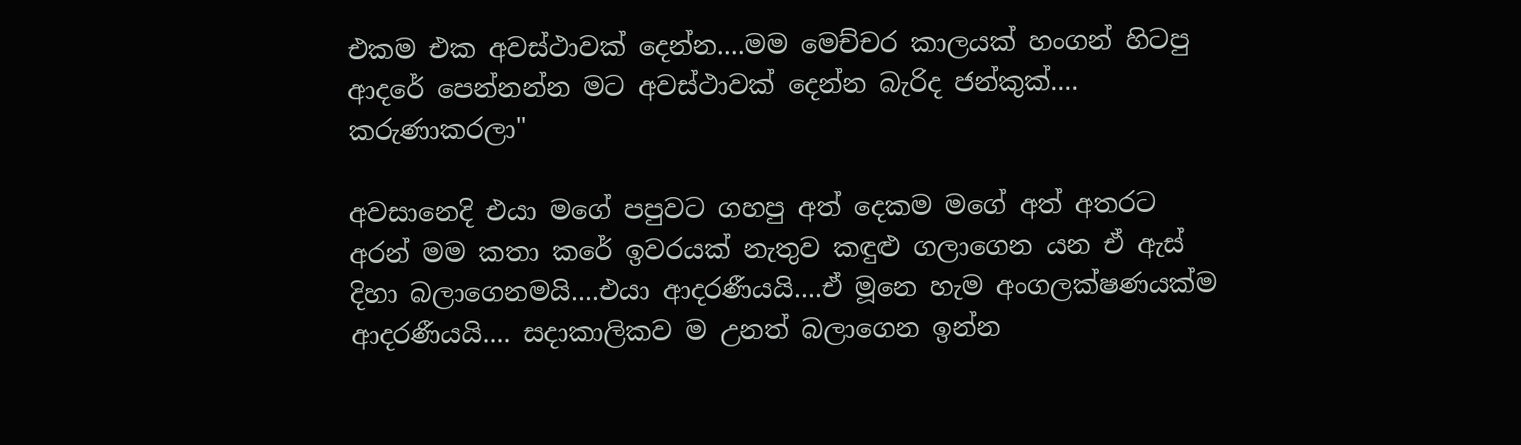එකම එක අවස්ථාවක් දෙන්න....මම මෙච්චර කාලයක් හංගන් හිටපු ආදරේ පෙන්නන්න මට අවස්ථාවක් දෙන්න බැරිද ජන්කුක්.... කරුණාකරලා"

අවසානෙදි එයා මගේ පපුවට ගහපු අත් දෙකම මගේ අත් අතරට අරන් මම කතා කරේ ඉවරයක් නැතුව කඳුළු ගලාගෙන යන ඒ ඇස් දිහා බලාගෙනමයි....එයා ආදරණීයයි....ඒ මූනෙ හැම අංගලක්ෂණයක්ම ආදරණීයයි.... සදාකාලිකව ම උනත් බලාගෙන ඉන්න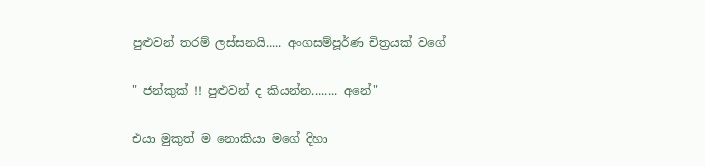පුළුවන් තරම් ලස්සනයි..... අංගසම්පූර්ණ චිත්‍රයක් වගේ

" ජන්කුක් !! පුළුවන් ද කියන්න........ අනේ"

එයා මුකුත් ම නොකියා මගේ දිහා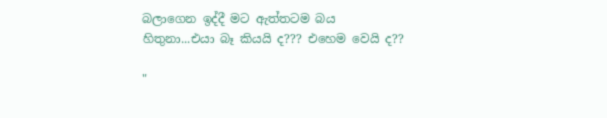බලාගෙන ඉද්දී මට ඇත්තටම බය හිතුනා...එයා බෑ කියයි ද??? එහෙම වෙයි ද??

"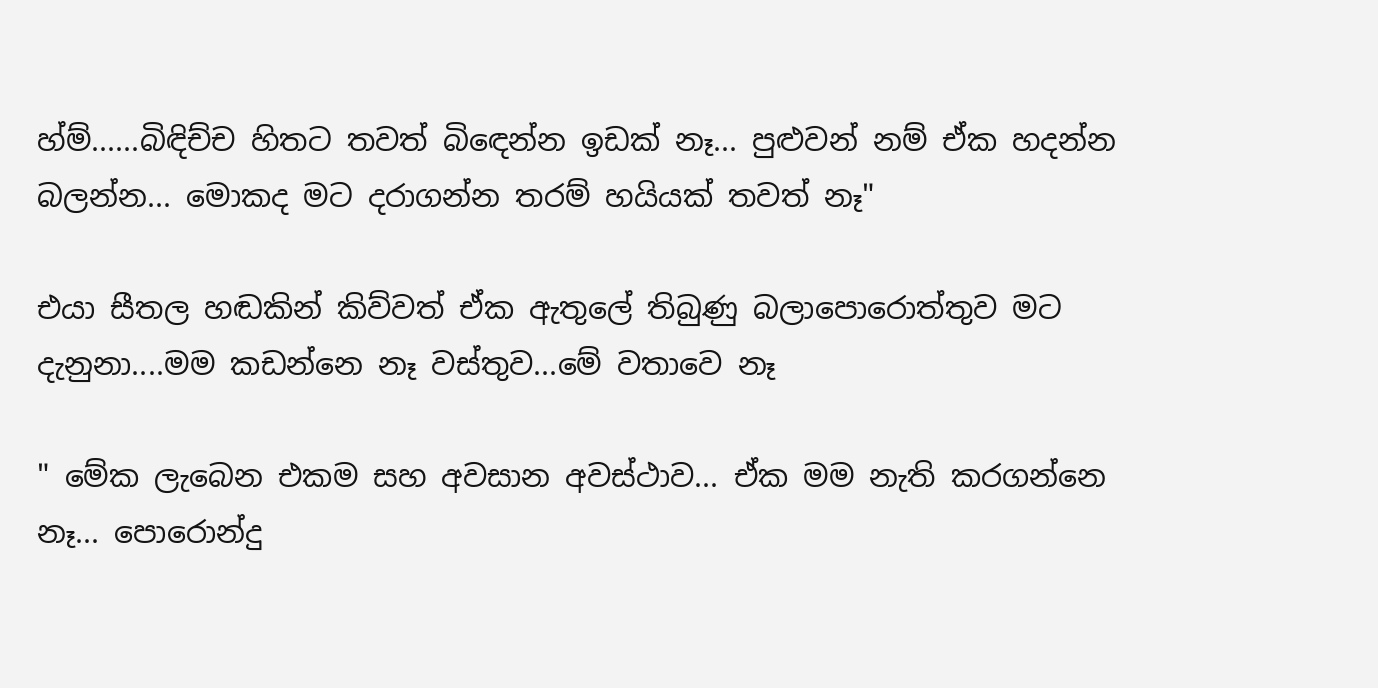හ්ම්......බිඳිච්ච හිතට තවත් බිඳෙන්න ඉඩක් නෑ... පුළුවන් නම් ඒක හදන්න බලන්න... මොකද මට දරාගන්න තරම් හයියක් තවත් නෑ"

එයා සීතල හඬකින් කිව්වත් ඒක ඇතුලේ තිබුණු බලාපොරොත්තුව මට දැනුනා....මම කඩන්නෙ නෑ වස්තුව...මේ වතාවෙ නෑ

" මේක ලැබෙන එකම සහ අවසාන අවස්ථාව... ඒක මම නැති කරගන්නෙ නෑ... පොරොන්දු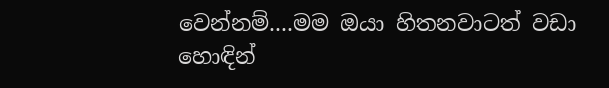වෙන්නම්....මම ඔයා හිතනවාටත් වඩා හොඳින්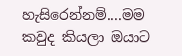හැසිරෙන්නම්....මම කවුද කියලා ඔයාට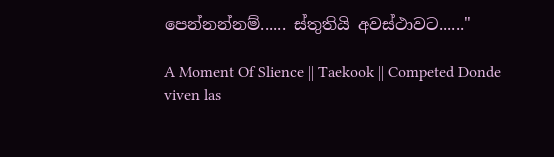පෙන්නන්නම්...... ස්තුතියි අවස්ථාවට......"

A Moment Of Slience || Taekook || Competed Donde viven las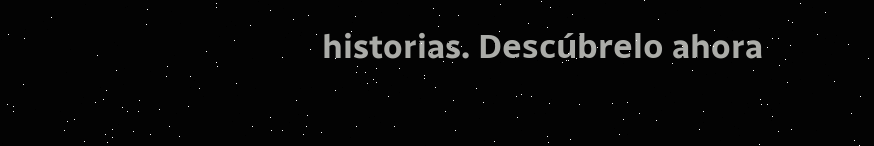historias. Descúbrelo ahora